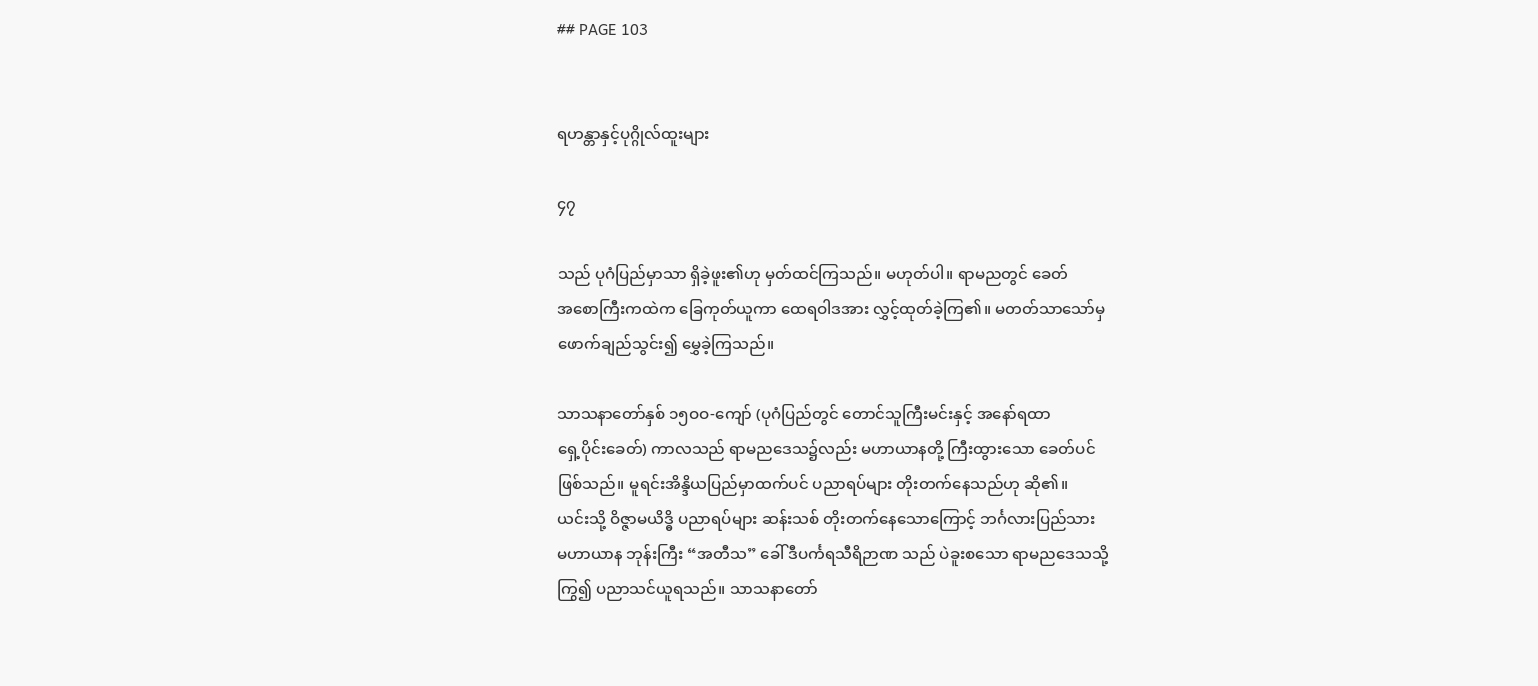## PAGE 103


ရဟန္တာနှင့်ပုဂ္ဂိုလ်ထူးများ

၄၇

သည် ပုဂံပြည်မှာသာ ရှိခဲ့ဖူး၏ဟု မှတ်ထင်ကြသည်။ မဟုတ်ပါ။ ရာမညတွင် ခေတ်
အစောကြီးကထဲက ခြေကုတ်ယူကာ ထေရဝါဒအား လွှင့်ထုတ်ခဲ့ကြ၏။ မတတ်သာသော်မှ
ဖောက်ချည်သွင်း၍ မွှေခဲ့ကြသည်။

သာသနာတော်နှစ် ၁၅ဝဝ-ကျော် (ပုဂံပြည်တွင် တောင်သူကြီးမင်းနှင့် အနော်ရထာ
ရှေ့ပိုင်းခေတ်) ကာလသည် ရာမညဒေသ၌လည်း မဟာယာနတို့ ကြီးထွားသော ခေတ်ပင်
ဖြစ်သည်။ မူရင်းအိန္ဒိယပြည်မှာထက်ပင် ပညာရပ်များ တိုးတက်နေသည်ဟု ဆို၏။
ယင်းသို့ ဝိဇ္ဇာမယိဒ္ဓိ ပညာရပ်များ ဆန်းသစ် တိုးတက်နေသောကြောင့် ဘင်္ဂလားပြည်သား
မဟာယာန ဘုန်းကြီး “အတီသ” ခေါ် ဒီပင်္ကရသီရိဉာဏ သည် ပဲခူးစသော ရာမညဒေသသို့
ကြွ၍ ပညာသင်ယူရသည်။ သာသနာတော်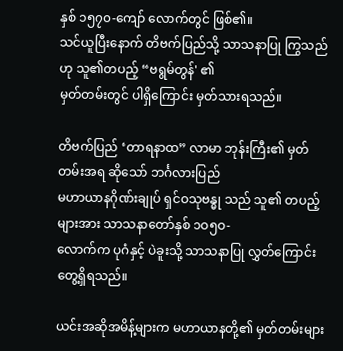နှစ် ၁၅၇၀-ကျော် လောက်တွင် ဖြစ်၏။
သင်ယူပြီးနောက် တိဗက်ပြည်သို့ သာသနာပြု ကြွသည်ဟု သူ၏တပည့် “ဗရွမ်တွန်' ၏
မှတ်တမ်းတွင် ပါရှိကြောင်း မှတ်သားရသည်။

တိဗက်ပြည် ‘တာရနာထ” လာမာ ဘုန်းကြီး၏ မှတ်တမ်းအရ ဆိုသော် ဘင်္ဂလားပြည်
မဟာယာနဂိုဏ်းချုပ် ရှင်ဝသုဗန္ဓု သည် သူ၏ တပည့်များအား သာသနာတော်နှစ် ၁ဝ၅ဝ-
လောက်က ပုဂံနှင့် ပဲခူးသို့ သာသနာပြု လွှတ်ကြောင်း တွေ့ရှိရသည်။

ယင်းအဆိုအမိန့်များက မဟာယာနတို့၏ မှတ်တမ်းများ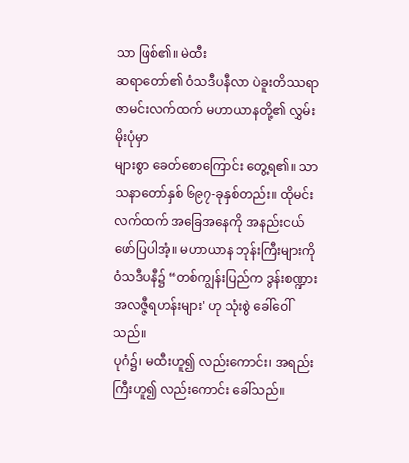သာ ဖြစ်၏။ မဲထီး
ဆရာတော်၏ ဝံသဒီပနီလာ ပဲခူးတိဿရာဇာမင်းလက်ထက် မဟာယာနတို့၏ လွှမ်းမိုးပုံမှာ
များစွာ ခေတ်စောကြောင်း တွေ့ရ၏။ သာသနာတော်နှစ် ၆၉၇-ခုနှစ်တည်း။ ထိုမင်း
လက်ထက် အခြေအနေကို အနည်းငယ် ဖော်ပြပါအံ့။ မဟာယာန ဘုန်းကြီးများကို
ဝံသဒီပနီ၌ “တစ်ကျွန်းပြည်က ဒွန်းစဏ္ဍား အလဇ္ဇီရဟန်းများ' ဟု သုံးစွဲ ခေါ်ဝေါ်သည်။
ပုဂံ၌၊ မထီးဟူ၍ လည်းကောင်း၊ အရည်းကြီးဟူ၍ လည်းကောင်း ခေါ်သည်။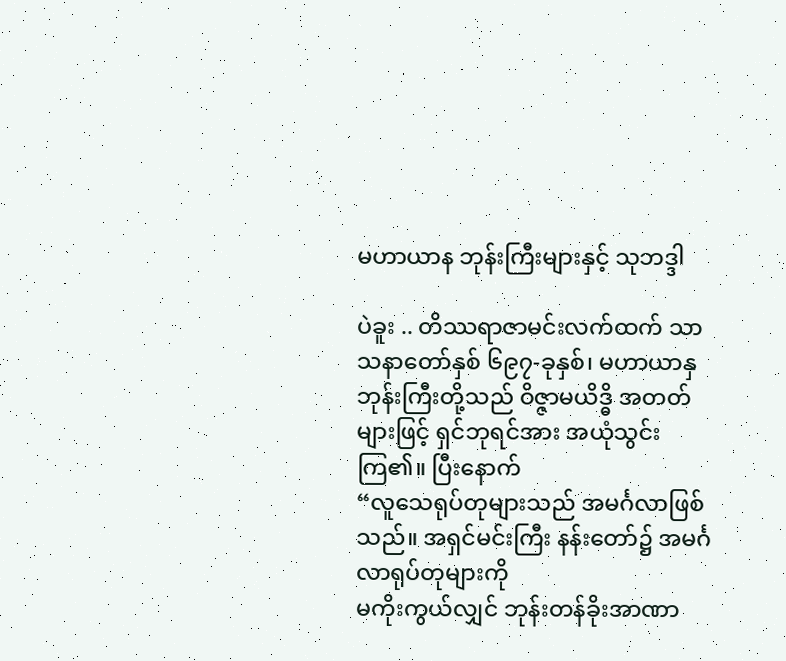မဟာယာန ဘုန်းကြီးများနှင့် သုဘဒ္ဒါ

ပဲခူး .. တိဿရာဇာမင်းလက်ထက် သာသနာတော်နှစ် ၆၉၇-ခုနှစ်၊ မဟာယာနှ
ဘုန်းကြီးတို့သည် ဝိဇ္ဇာမယိဒ္ဓိ အတတ်များဖြင့် ရှင်ဘုရင်အား အယုံသွင်းကြ၏။ ပြီးနောက်
“လူသေရုပ်တုများသည် အမင်္ဂလာဖြစ်သည်။ အရှင်မင်းကြီး နန်းတော်၌ အမင်္ဂလာရုပ်တုများကို
မကိုးကွယ်လျှင် ဘုန်းတန်ခိုးအာဏာ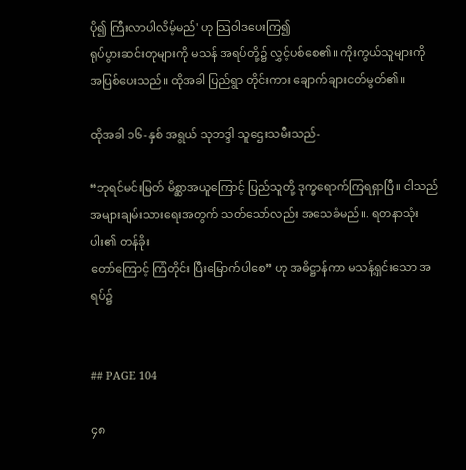ပို၍ ကြီးလာပါလိမ့်မည်' ဟု သြဝါဒပေးကြ၍
ရုပ်ပွားဆင်းတုများကို မသန် အရပ်တို့၌ လွှင့်ပစ်စေ၏။ ကိုးကွယ်သူများကို
အပြစ်ပေးသည်။ ထိုအခါ ပြည်ရွာ တိုင်းကား ချောက်ချားငတ်မွတ်၏။

ထိုအခါ ၁၆-နှစ် အရွယ် သုဘဒ္ဒါ သူဌေးသမီးသည်-

“ဘုရင်မင်းမြတ် မိစ္ဆာအယူကြောင့် ပြည်သူတို့ ဒုက္ခရောက်ကြရရှာပြီ။ ငါသည်
အများချမ်းသားရေးအတွက် သတ်သော်လည်း အသေခံမည်။. ရတနာသုံးပါး၏ တန်ခိုး
တော်ကြောင့် ကြံတိုင်း ပြီးမြောက်ပါစေ” ဟု အဓိဋ္ဌာန်ကာ မသန့်ရှင်းသော အရပ်၌


## PAGE 104

၄၈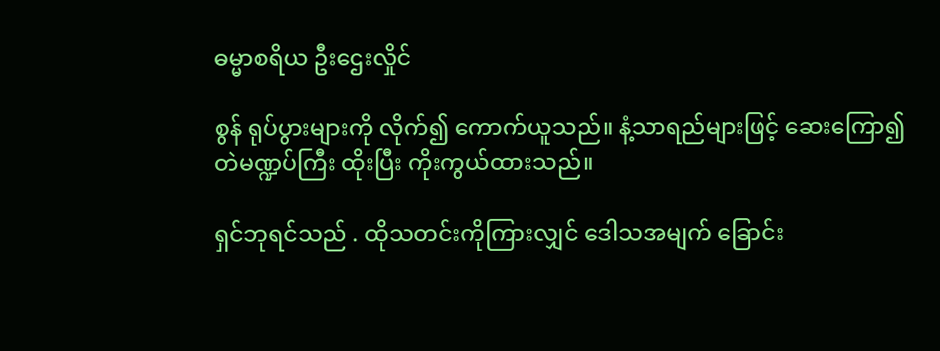ဓမ္မာစရိယ ဦးဌေးလှိုင်

စွန် ရုပ်ပွားများကို လိုက်၍ ကောက်ယူသည်။ နံ့သာရည်များဖြင့် ဆေးကြော၍
တဲမဏ္ဍပ်ကြီး ထိုးပြီး ကိုးကွယ်ထားသည်။

ရှင်ဘုရင်သည် . ထိုသတင်းကိုကြားလျှင် ဒေါသအမျက် ခြောင်း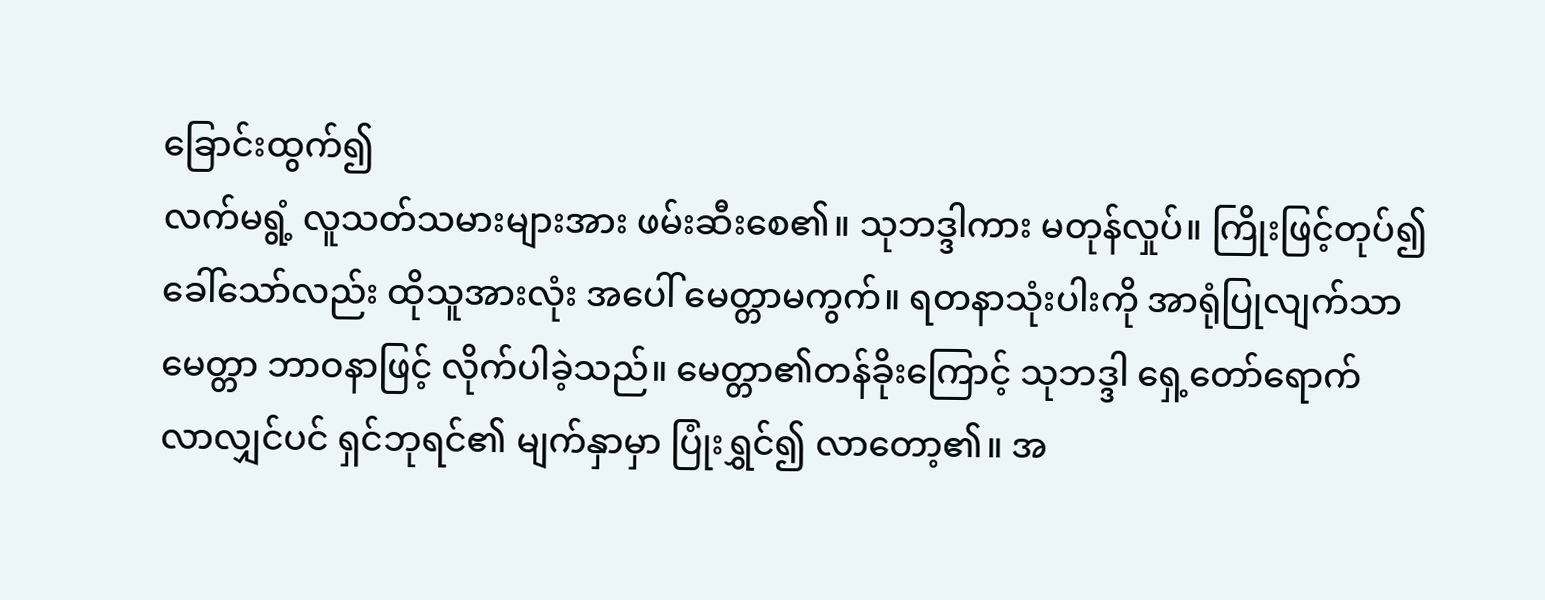ခြောင်းထွက်၍
လက်မရွံ့ လူသတ်သမားများအား ဖမ်းဆီးစေ၏။ သုဘဒ္ဒါကား မတုန်လှုပ်။ ကြိုးဖြင့်တုပ်၍
ခေါ်သော်လည်း ထိုသူအားလုံး အပေါ် မေတ္တာမကွက်။ ရတနာသုံးပါးကို အာရုံပြုလျက်သာ
မေတ္တာ ဘာဝနာဖြင့် လိုက်ပါခဲ့သည်။ မေတ္တာ၏တန်ခိုးကြောင့် သုဘဒ္ဒါ ရှေ့တော်ရောက်
လာလျှင်ပင် ရှင်ဘုရင်၏ မျက်နှာမှာ ပြုံးရွှင်၍ လာတော့၏။ အ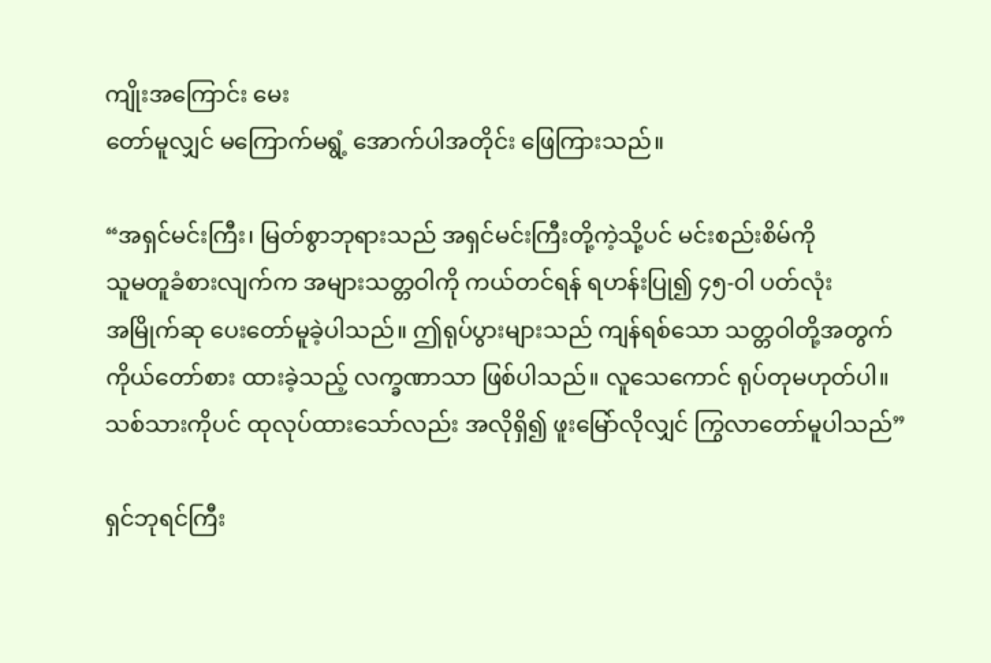ကျိုးအကြောင်း မေး
တော်မူလျှင် မကြောက်မရွံ့ အောက်ပါအတိုင်း ဖြေကြားသည်။

“အရှင်မင်းကြီး၊ မြတ်စွာဘုရားသည် အရှင်မင်းကြီးတို့ကဲ့သို့ပင် မင်းစည်းစိမ်ကို
သူမတူခံစားလျက်က အများသတ္တဝါကို ကယ်တင်ရန် ရဟန်းပြု၍ ၄၅-ဝါ ပတ်လုံး
အမြိုက်ဆု ပေးတော်မူခဲ့ပါသည်။ ဤရုပ်ပွားများသည် ကျန်ရစ်သော သတ္တဝါတို့အတွက်
ကိုယ်တော်စား ထားခဲ့သည့် လက္ခဏာသာ ဖြစ်ပါသည်။ လူသေကောင် ရုပ်တုမဟုတ်ပါ။
သစ်သားကိုပင် ထုလုပ်ထားသော်လည်း အလိုရှိ၍ ဖူးမြော်လိုလျှင် ကြွလာတော်မူပါသည်”

ရှင်ဘုရင်ကြီး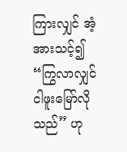ကြားလျှင် အံ့အားသင့်၍ “ကြွလာလျှင် ငါဖူးမြော်လိုသည်” ဟု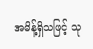အမိန့်ရှိသဖြင့် သု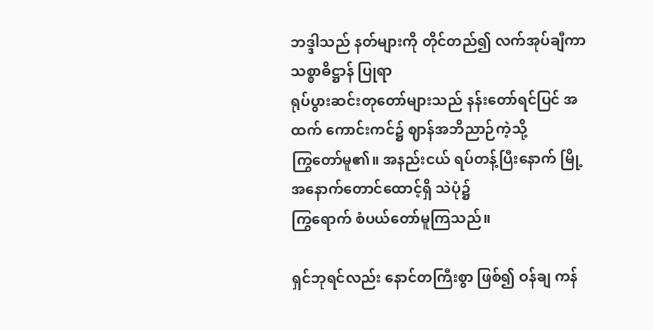ဘဒ္ဒါသည် နတ်များကို တိုင်တည်၍ လက်အုပ်ချီကာ သစ္စာဓိဋ္ဌာန် ပြုရာ
ရုပ်ပွားဆင်းတုတော်များသည် နန်းတော်ရင်ပြင် အထက် ကောင်းကင်၌ ဈာန်အဘိညာဉ်ကဲ့သို့
ကြွတော်မူ၏။ အနည်းငယ် ရပ်တန့်ပြီးနောက် မြို့အနောက်တောင်ထောင့်ရှိ သဲပုံ၌
ကြွရောက် စံပယ်တော်မူကြသည်။

ရှင်ဘုရင်လည်း နောင်တကြီးစွာ ဖြစ်၍ ဝန်ချ ကန်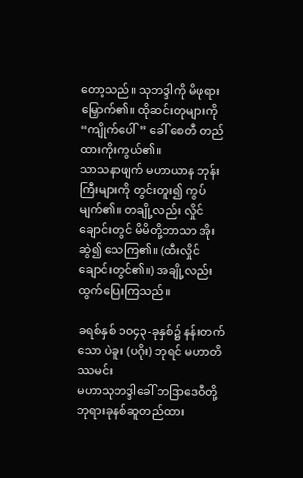တော့သည်။ သုဘဒ္ဒါကို မိဖုရား
မြှောက်၏။ ထိုဆင်းတုများကို “ကျိုက်ပေါ်” ခေါ် စေတီ တည်ထားကိုးကွယ်၏။
သာသနာဖျက် မဟာယာန ဘုန်းကြီးများကို တွင်းတူး၍ ကွပ်မျက်၏။ တချို့လည်း လှိုင်
ချောင်းတွင် မိမိတို့ဘာသာ အိုးဆွဲ၍ သေကြ၏။ (ထီးလှိုင်ချောင်းတွင်၏။) အချို့လည်း
ထွက်ပြေးကြသည်။

ခရစ်နှစ် ၁ဝ၄၃-ခုနှစ်၌ နန်းတက်သော ပဲခူး (ပဂိုး) ဘုရင် မဟာတိဿမင်း
မဟာသုဘဒ္ဒါခေါ် ဘဒြာဒေဝီတို့ ဘုရားခုနစ်ဆူတည်ထား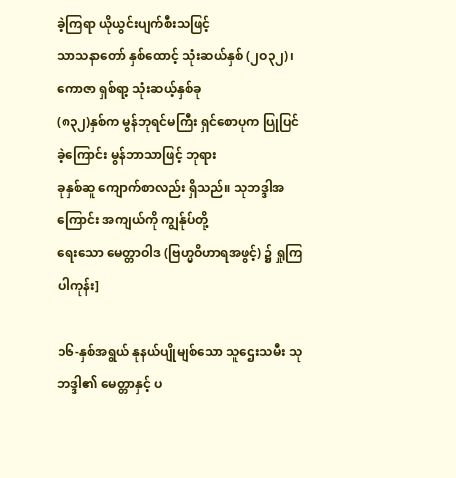ခဲ့ကြရာ ယိုယွင်းပျက်စီးသဖြင့်
သာသနာတော် နှစ်ထောင့် သုံးဆယ်နှစ် (၂ဝ၃၂)၊ ကောဇာ ရှစ်ရာ့ သုံးဆယ့်နှစ်ခု
(၈၃၂)နှစ်က မွန်ဘုရင်မကြီး ရှင်စောပုက ပြုပြင်ခဲ့ကြောင်း မွန်ဘာသာဖြင့် ဘုရား
ခုနှစ်ဆူ ကျောက်စာလည်း ရှိသည်။ သုဘဒ္ဒါအကြောင်း အကျယ်ကို ကျွန်ုပ်တို့
ရေးသော မေတ္တာဝါဒ (ဗြဟ္မဝိဟာရအဖွင့်) ၌ ရှုကြပါကုန်း]

၁၆-နှစ်အရွယ် နုနယ်ပျိုမျစ်သော သူဌေးသမီး သုဘဒ္ဒါ၏ မေတ္တာနှင့် ပ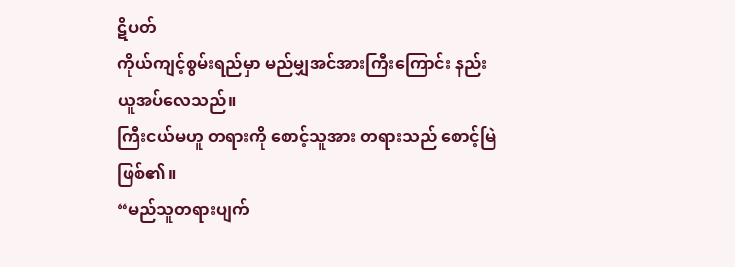ဋိပတ်
ကိုယ်ကျင့်စွမ်းရည်မှာ မည်မျှအင်အားကြီးကြောင်း နည်းယူအပ်လေသည်။
ကြီးငယ်မဟူ တရားကို စောင့်သူအား တရားသည် စောင့်မြဲဖြစ်၏။
“မည်သူတရားပျက်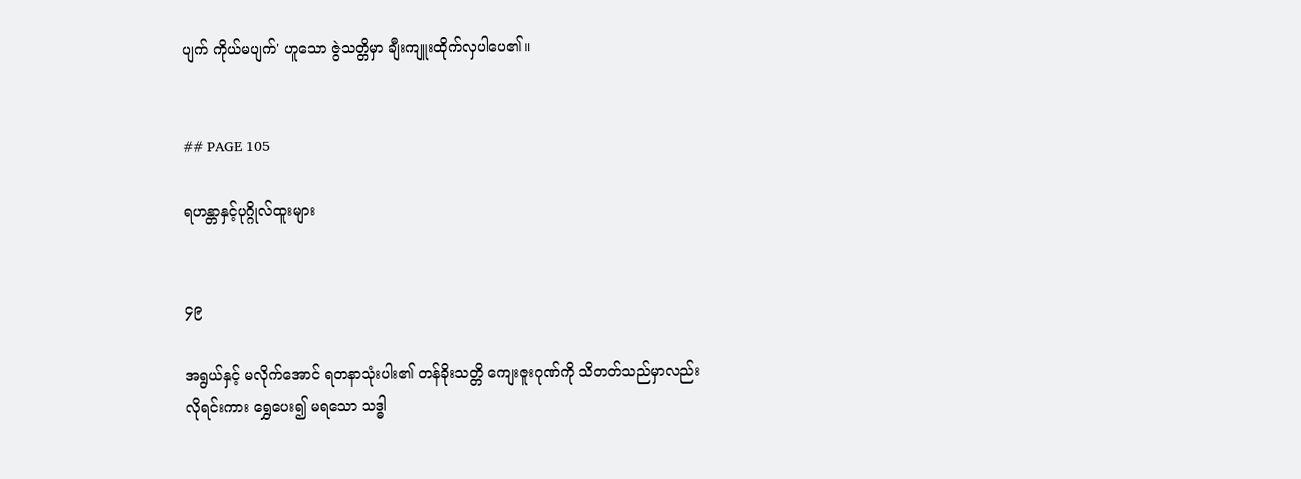ပျက် ကိုယ်မပျက်' ဟူသော ဇွဲသတ္တိမှာ ချီးကျူးထိုက်လှပါပေ၏။


## PAGE 105

ရဟန္တာနှင့်ပုဂ္ဂိုလ်ထူးများ


၄၉

အရွယ်နှင့် မလိုက်အောင် ရတနာသုံးပါး၏ တန်ခိုးသတ္တိ ကျေးဇူးဂုဏ်ကို သိတတ်သည်မှာလည်း
လိုရင်းကား ရွှေပေး၍ မရသော သဒ္ဓါ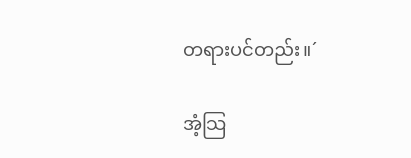တရားပင်တည်း။´

အံ့သြ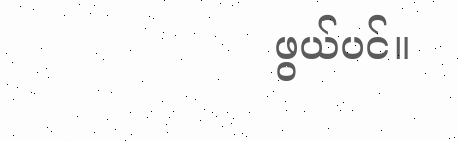ဖွယ်ပင်။